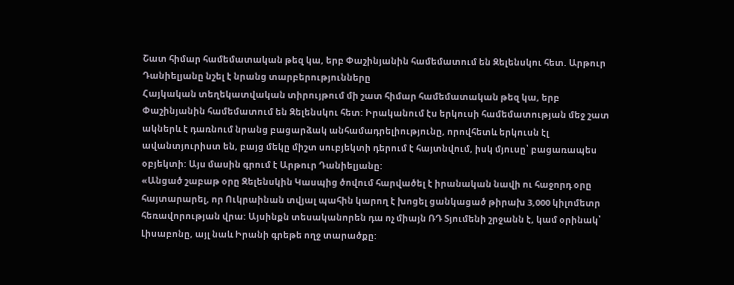Շատ հիմար համեմատական թեզ կա, երբ Փաշինյանին համեմատում են Զելենսկու հետ. Արթուր Դանիելյանը նշել է նրանց տարբերությունները
Հայկական տեղեկատվական տիրույթում մի շատ հիմար համեմատական թեզ կա, երբ Փաշինյանին համեմատում են Զելենսկու հետ: Իրականում էս երկուսի համեմատության մեջ շատ ակներև է դառնում նրանց բացարձակ անհամադրելիությունը, որովհետև երկուսն էլ ավանտյուրիստ են, բայց մեկը միշտ սուբյեկտի դերում է հայտնվում, իսկ մյուսը՝ բացառապես օբյեկտի: Այս մասին գրում է Արթուր Դանիելյանը:
«Անցած շաբաթ օրը Զելենսկին Կասպից ծովում հարվածել է իրանական նավի ու հաջորդ օրը հայտարարել, որ Ուկրաինան տվյալ պահին կարող է խոցել ցանկացած թիրախ 3,000 կիլոմետր հեռավորության վրա: Այսինքն տեսականորեն դա ոչ միայն ՌԴ Տյումենի շրջանն է, կամ օրինակ՝ Լիսաբոնը, այլ նաև Իրանի գրեթե ողջ տարածքը: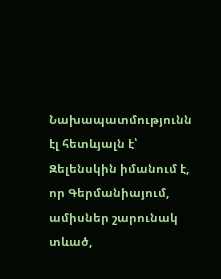Նախապատմությունն էլ հետևյալն է՝ Զելենսկին իմանում է, որ Գերմանիայում, ամիսներ շարունակ տևած,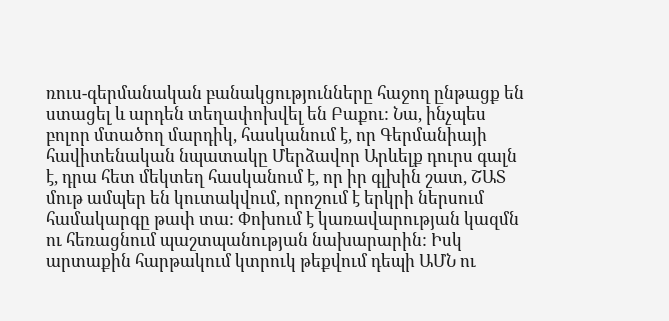ռուս-գերմանական բանակցությունները հաջող ընթացք են ստացել և արդեն տեղափոխվել են Բաքու: Նա, ինչպես բոլոր մտածող մարդիկ, հասկանում է, որ Գերմանիայի հավիտենական նպատակը Մերձավոր Արևելք դուրս գալն է, դրա հետ մեկտեղ հասկանում է, որ իր գլխին շատ, ՇԱՏ մութ ամպեր են կուտակվում, որոշում է երկրի ներսում համակարգը թափ տա: Փոխում է կառավարության կազմն ու հեռացնում պաշտպանության նախարարին: Իսկ արտաքին հարթակում կտրուկ թեքվում դեպի ԱՄՆ ու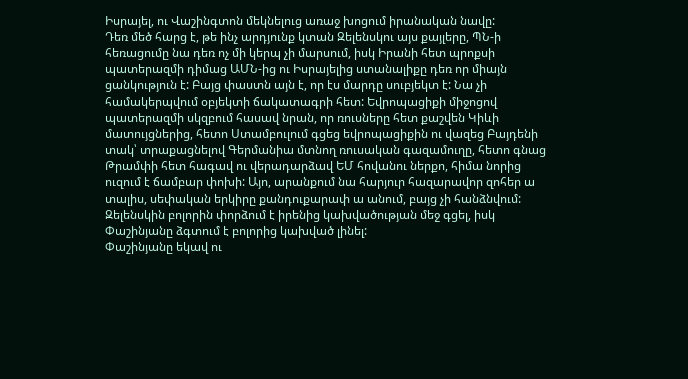Իսրայել, ու Վաշինգտոն մեկնելուց առաջ խոցում իրանական նավը:
Դեռ մեծ հարց է, թե ինչ արդյունք կտան Զելենսկու այս քայլերը, ՊՆ-ի հեռացումը նա դեռ ոչ մի կերպ չի մարսում, իսկ Իրանի հետ պրոքսի պատերազմի դիմաց ԱՄՆ-ից ու Իսրայելից ստանալիքը դեռ որ միայն ցանկություն է: Բայց փաստն այն է, որ էս մարդը սուբյեկտ է: Նա չի համակերպվում օբյեկտի ճակատագրի հետ: Եվրոպացիքի միջոցով պատերազմի սկզբում հասավ նրան, որ ռուսները հետ քաշվեն Կիևի մատույցներից, հետո Ստամբուլում գցեց եվրոպացիքին ու վազեց Բայդենի տակ՝ տրաքացնելով Գերմանիա մտնող ռուսական գազամուղը, հետո գնաց Թրամփի հետ հագավ ու վերադարձավ ԵՄ հովանու ներքո, հիմա նորից ուզում է ճամբար փոխի: Այո, արանքում նա հարյուր հազարավոր զոհեր ա տալիս, սեփական երկիրը քանդուքարափ ա անում, բայց չի հանձնվում: Զելենսկին բոլորին փորձում է իրենից կախվածության մեջ գցել, իսկ Փաշինյանը ձգտում է բոլորից կախված լինել:
Փաշինյանը եկավ ու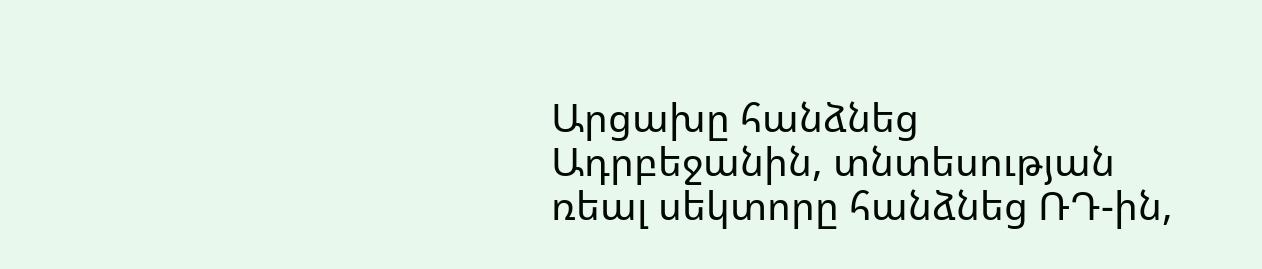Արցախը հանձնեց Ադրբեջանին, տնտեսության ռեալ սեկտորը հանձնեց ՌԴ-ին,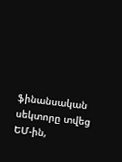ֆինանսական սեկտորը տվեց ԵՄ-ին,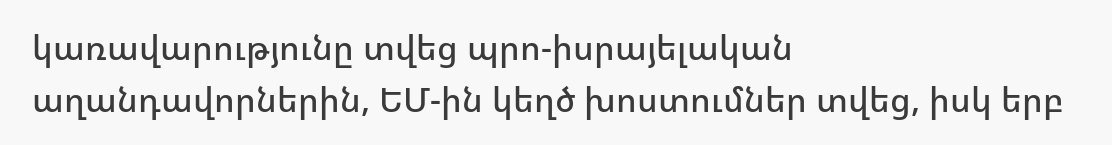կառավարությունը տվեց պրո-իսրայելական աղանդավորներին, ԵՄ-ին կեղծ խոստումներ տվեց, իսկ երբ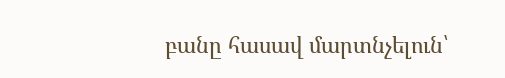բանը հասավ մարտնչելուն՝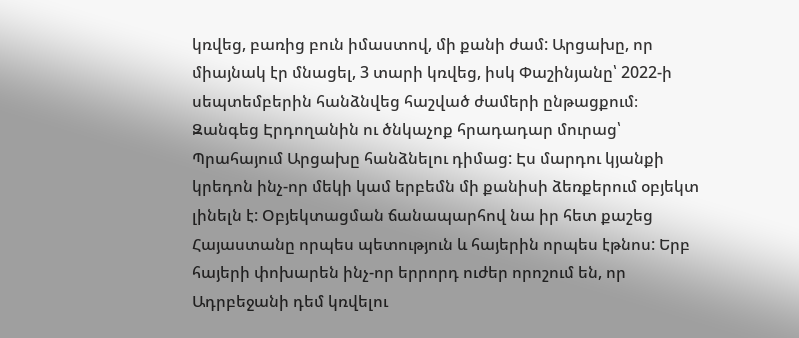կռվեց, բառից բուն իմաստով, մի քանի ժամ: Արցախը, որ միայնակ էր մնացել, 3 տարի կռվեց, իսկ Փաշինյանը՝ 2022-ի սեպտեմբերին հանձնվեց հաշված ժամերի ընթացքում։ Զանգեց Էրդողանին ու ծնկաչոք հրադադար մուրաց՝ Պրահայում Արցախը հանձնելու դիմաց: Էս մարդու կյանքի կրեդոն ինչ-որ մեկի կամ երբեմն մի քանիսի ձեռքերում օբյեկտ լինելն է: Օբյեկտացման ճանապարհով նա իր հետ քաշեց Հայաստանը որպես պետություն և հայերին որպես էթնոս: Երբ հայերի փոխարեն ինչ-որ երրորդ ուժեր որոշում են, որ Ադրբեջանի դեմ կռվելու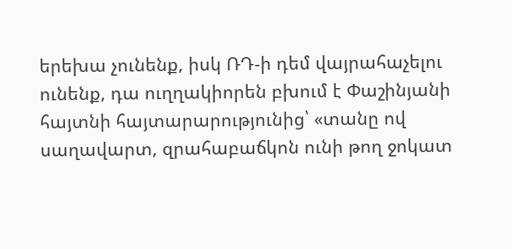երեխա չունենք, իսկ ՌԴ-ի դեմ վայրահաչելու ունենք, դա ուղղակիորեն բխում է Փաշինյանի հայտնի հայտարարությունից՝ «տանը ով սաղավարտ, զրահաբաճկոն ունի թող ջոկատ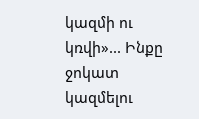կազմի ու կռվի»... Ինքը ջոկատ կազմելու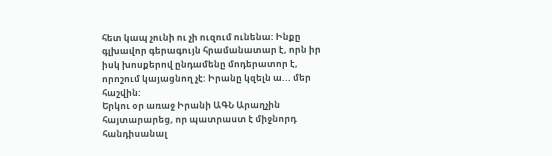հետ կապ չունի ու չի ուզում ունենա: Ինքը գլխավոր գերագույն հրամանատար է, որն իր իսկ խոսքերով ընդամենը մոդերատոր է, որոշում կայացնող չէ: Իրանը կզելն ա... մեր հաշվին:
Երկու օր առաջ Իրանի ԱԳՆ Արաղչին հայտարարեց, որ պատրաստ է միջնորդ հանդիսանալ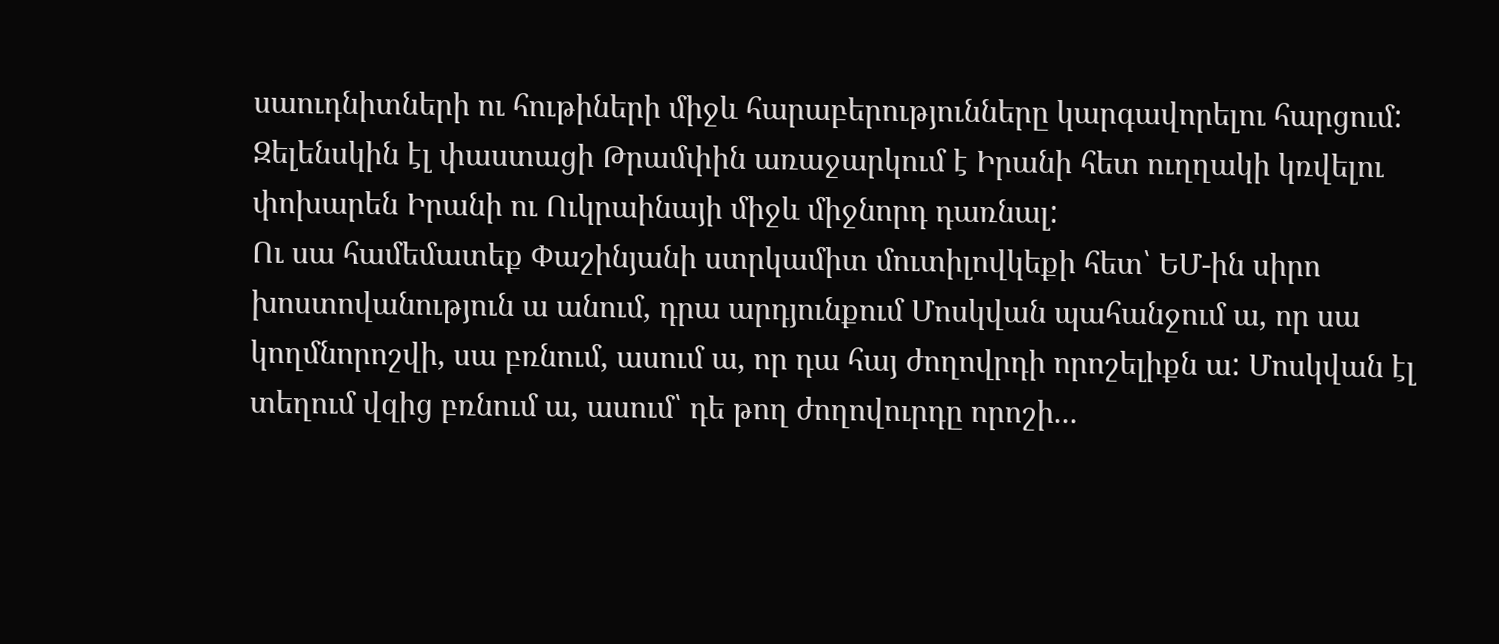սաուդնիտների ու հութիների միջև հարաբերությունները կարգավորելու հարցում: Զելենսկին էլ փաստացի Թրամփին առաջարկում է Իրանի հետ ուղղակի կռվելու փոխարեն Իրանի ու Ուկրաինայի միջև միջնորդ դառնալ:
Ու սա համեմատեք Փաշինյանի ստրկամիտ մուտիլովկեքի հետ՝ ԵՄ-ին սիրո խոստովանություն ա անում, դրա արդյունքում Մոսկվան պահանջում ա, որ սա կողմնորոշվի, սա բռնում, ասում ա, որ դա հայ ժողովրդի որոշելիքն ա: Մոսկվան էլ տեղում վզից բռնում ա, ասում՝ դե թող ժողովուրդը որոշի...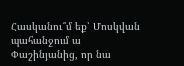Հասկանու՞մ եք՝ Մոսկվան պահանջում ա Փաշինյանից, որ նա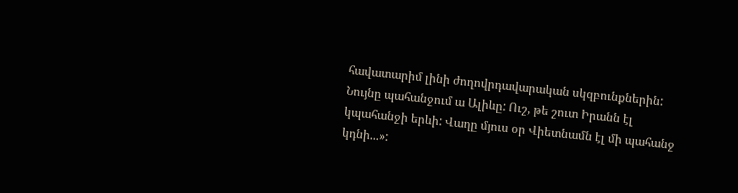հավատարիմ լինի ժողովրդավարական սկզբունքներին: Նույնը պահանջում ա Ալիևը: Ուշ, թե շուտ Իրանն էլ կպահանջի երևի: Վաղը մյուս օր Վիետնամն էլ մի պահանջ կդնի...»: